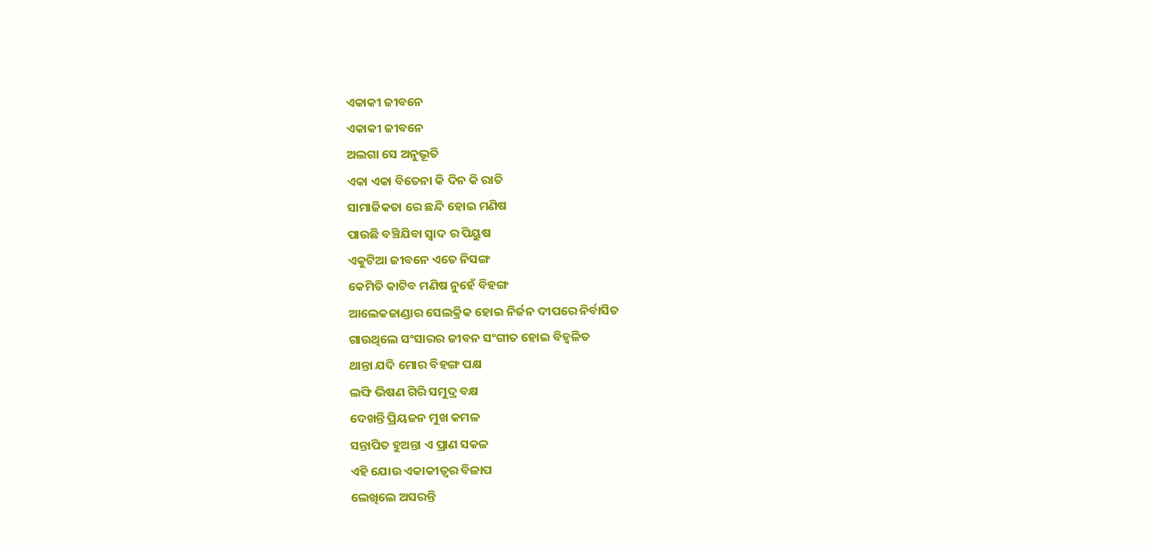ଏକାକୀ ଜୀବନେ
ଏକାକୀ ଜୀବନେ
ଅଲଗା ସେ ଅନୁଭୂତି
ଏକା ଏକା ବିତେନା କି ଦିନ କି ରାତି
ସାମାଜିକତା ରେ ଛନ୍ଦି ହୋଇ ମଣିଷ
ପାଉଛି ବଞ୍ଚିଯିବା ସ୍ୱାଦ ର ପିୟୁଷ
ଏକୁଟିଆ ଜୀବନେ ଏତେ ନିସଙ୍ଗ
କେମିତି କାଟିବ ମଣିଷ ନୁହେଁ ବିହଙ୍ଗ
ଆଲେକଜାଣ୍ଡାର ସେଲକ୍ରିକ ହୋଇ ନିର୍ଜନ ଦୀପରେ ନିର୍ବାସିତ
ଗାଉଥିଲେ ସଂସାରର ଜୀବନ ସଂଗୀତ ହୋଇ ବିହ୍ଵଳିତ
ଥାନ୍ତା ଯଦି ମୋର ବିହଙ୍ଗ ପକ୍ଷ
ଲଙ୍ଘି ଭିଷଣ ଗିରି ସମୁଦ୍ର ବକ୍ଷ
ଦେଖନ୍ତି ପ୍ରିୟଜନ ମୁଖ କମଳ
ସନ୍ତାପିତ ହୁଅନ୍ତା ଏ ପ୍ରାଣ ସକଳ
ଏହି ଯୋଉ ଏକାକୀତ୍ୱର ବିଳାପ
ଲେଖିଲେ ଅସରନ୍ତି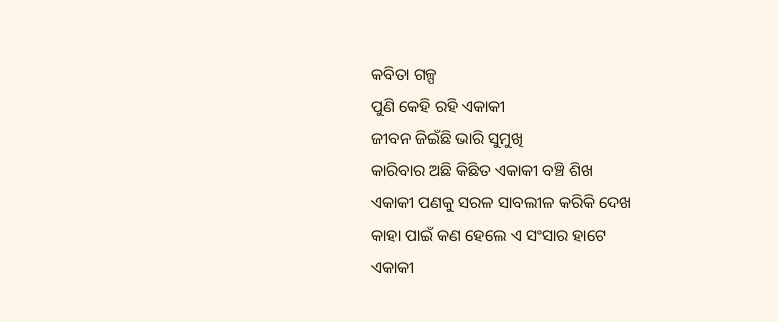କବିତା ଗଳ୍ପ
ପୁଣି କେହି ରହି ଏକାକୀ
ଜୀବନ ଜିଇଁଛି ଭାରି ସୁମୁଖି
କାରିବାର ଅଛି କିଛିତ ଏକାକୀ ବଞ୍ଚି ଶିଖ
ଏକାକୀ ପଣକୁ ସରଳ ସାବଲୀଳ କରିକି ଦେଖ
କାହା ପାଇଁ କଣ ହେଲେ ଏ ସଂସାର ହାଟେ
ଏକାକୀ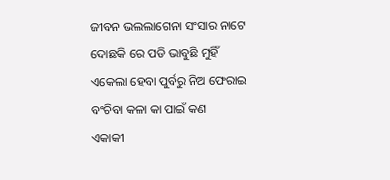ଜୀବନ ଭଲଲାଗେନା ସଂସାର ନାଟେ
ଦୋଛକି ରେ ପଡି ଭାବୁଛି ମୁହିଁ
ଏକେଲା ହେବା ପୁର୍ବରୁ ନିଅ ଫେରାଇ
ବଂଚିବା କଳା କା ପାଇଁ କଣ
ଏକାକୀ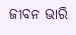ଜୀବନ ଭାରି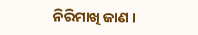ନିରିମାଖି ଜାଣ ।